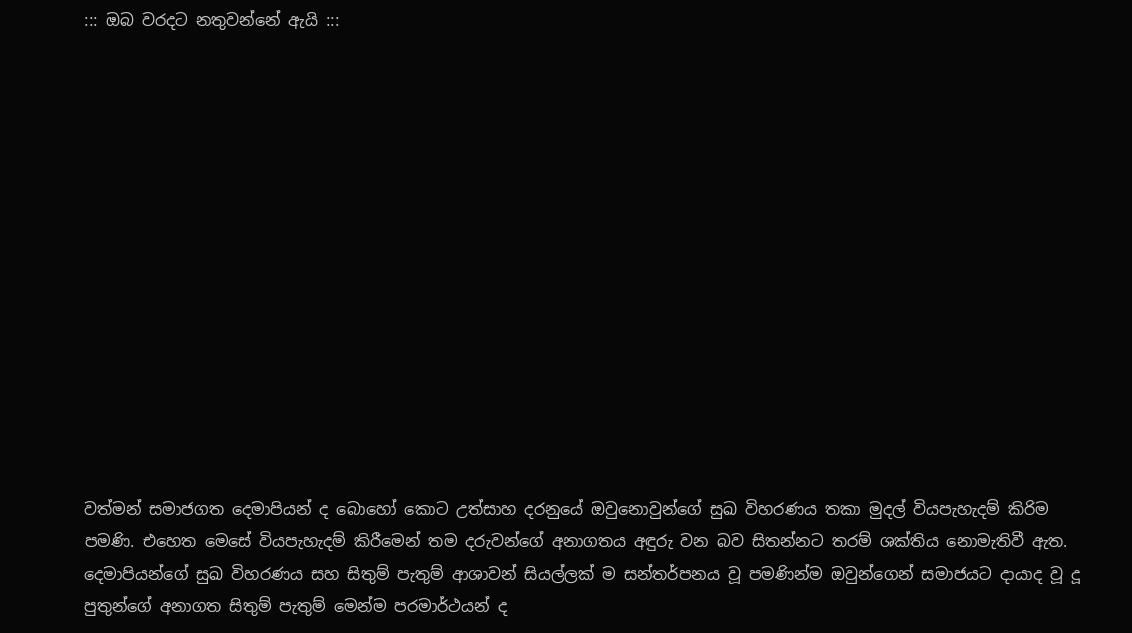::: ඔබ වරදට නතුවන්නේ ඇයි :::














වත්මන් සමාජගත දෙමාපියන් ද බොහෝ කොට උත්සාහ දරනුයේ ඔවුනොවුන්ගේ සුඛ විහරණය තකා මුදල් වියපැහැදම් කිරිම පමණි. එහෙත මෙසේ වියපැහැදම් කිරීමෙන් තම දරුවන්ගේ අනාගතය අඳුරු වන බව සිතන්නට තරම් ශක්තිය නොමැතිවී ඇත. දෙමාපියන්ගේ සුඛ විහරණය සහ සිතුම් පැතුම් ආශාවන් සියල්ලක් ම සන්තර්පනය වූ පමණින්ම ඔවුන්ගෙන් සමාජයට දායාද වූ දූ පුතුන්ගේ අනාගත සිතුම් පැතුම් මෙන්ම පරමාර්ථයන් ද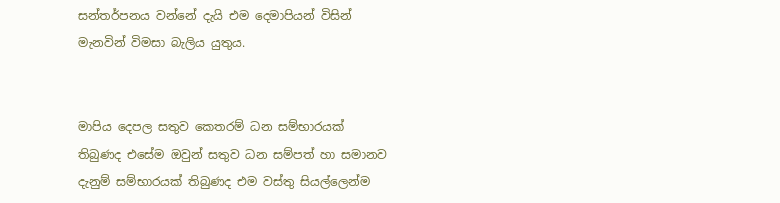සන්තර්පනය වන්නේ දැයි එම දෙමාපියන් විසින් මැනවින් විමසා බැලිය යුතුය.


මාපිය දෙපල සතුව කෙතරම් ධන සම්භාරයක් තිබුණද එසේම ඔවුන් සතුව ධන සම්පත් හා සමානව දැනුම් සම්භාරයක් තිබුණද එම වස්තු සියල්ලෙන්ම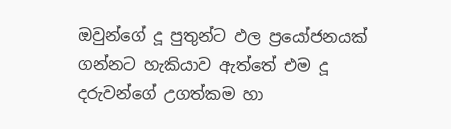ඔවුන්ගේ දූ පුතුන්ට ඵල ප්‍රයෝජනයක් ගන්නට හැකියාව ඇත්තේ එම දූ දරුවන්ගේ උගත්කම හා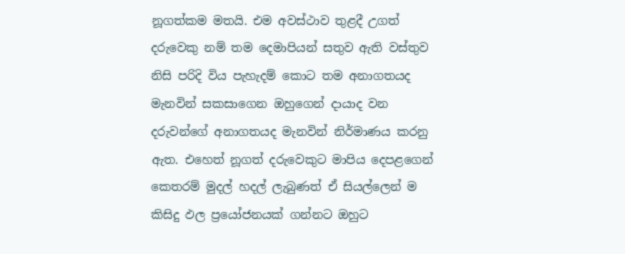නූගත්කම මතයි. එම අවස්ථාව තුළදී උගත් දරුවෙකු නම් තම දෙමාපියන් සතුව ඇති වස්තුව නිසි පරිදි විය පැහැදම් කොට තම අනාගතයද මැනවින් සකසාගෙන ඔහුගෙන් දායාද වන දරුවන්ගේ අනාගතයද මැනවින් නිර්මාණය කරනු ඇත. එහෙත් නූගත් දරුවෙකුට මාපිය දෙපළගෙන් කෙතරම් මුදල් හදල් ලැබුණත් ඒ සියල්ලෙන් ම කිසිදු ඵල ප්‍රයෝජනයක් ගන්නට ඔහුට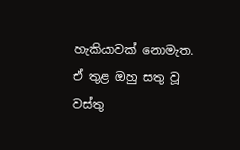හැකියාවක් නොමැත. ඒ තුළ ඔහු සතු වූ වස්තු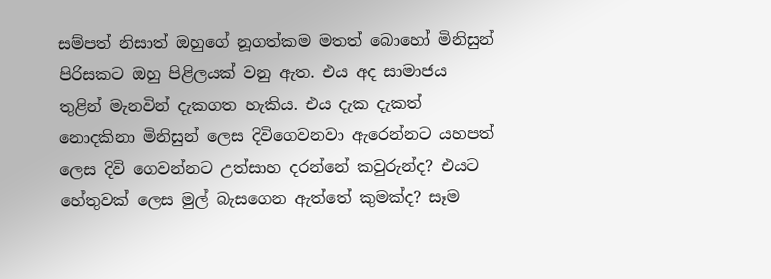සම්පත් නිසාත් ඔහුගේ නූගත්කම මතත් බොහෝ මිනිසුන් පිරිසකට ඔහු පිළිලයක් වනු ඇත. එය අද සාමාජය තුළින් මැනවින් දැකගත හැකිය. එය දැක දැකත් නොදකිනා මිනිසුන් ලෙස දිවිගෙවනවා ඇරෙන්නට යහපත් ලෙස දිවි ගෙවන්නට උත්සාහ දරන්නේ කවුරුන්ද? එයට හේතුවක් ලෙස මුල් බැසගෙන ඇත්තේ කුමක්ද? සෑම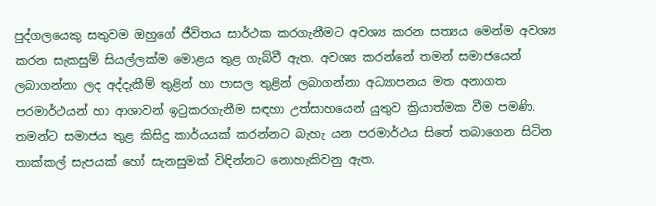පුද්ගලයෙකු සතුවම ඔහුගේ ජීවිතය සාර්ථක කරගැනීමට අවශ්‍ය කරන සත්‍යය මෙන්ම අවශ්‍ය කරන සැකසුම් සියල්ලක්ම මොළය තුළ ගැබ්වී ඇත. අවශ්‍ය කරන්නේ තමන් සමාජයෙන් ලබාගන්නා ලද අද්දැකීම් තුළින් හා පාසල තුළින් ලබාගන්නා අධ්‍යාපනය මත අනාගත පරමාර්ථයන් හා ආශාවන් ඉටුකරගැනීම සඳහා උත්සාහයෙන් යුතුව ක්‍රියාත්මක වීම පමණි. තමන්ට සමාජය තුළ කිසිදු කාර්යයක් කරන්නට බැහැ යන පරමාර්ථය සිතේ තබාගෙන සිටින තාක්කල් සැපයක් හෝ සැනසුමක් විඳින්නට නොහැකිවනු ඇත.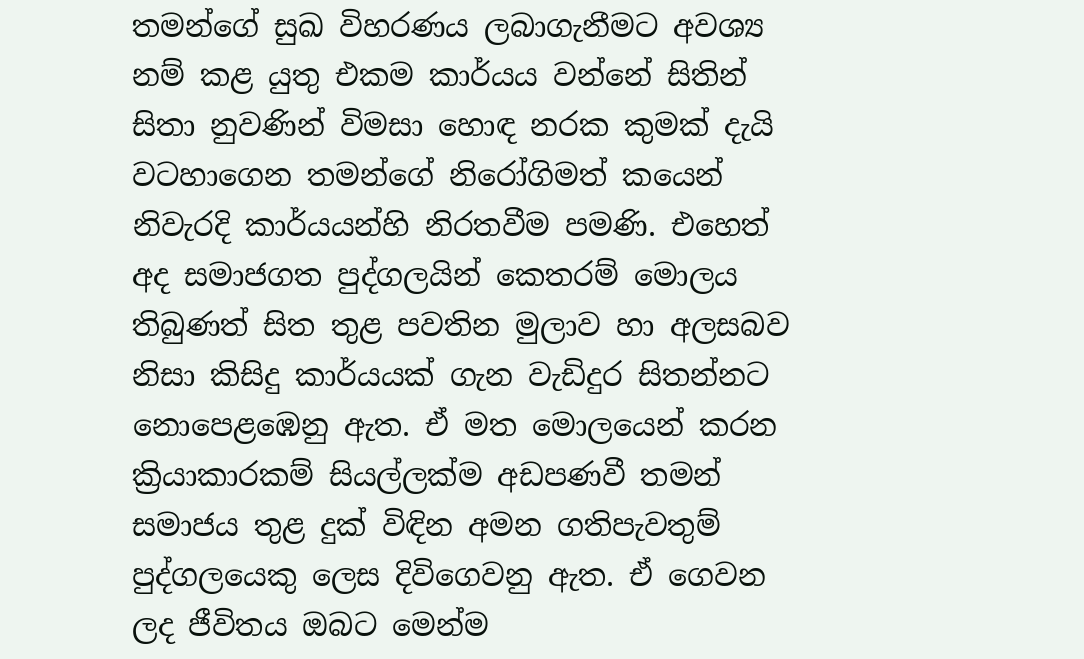තමන්ගේ සුඛ විහරණය ලබාගැනීමට අවශ්‍ය නම් කළ යුතු එකම කාර්යය වන්නේ සිතින් සිතා නුවණින් විමසා හොඳ නරක කුමක් දැයි වටහාගෙන තමන්ගේ නිරෝගිමත් කයෙන් නිවැරදි කාර්යයන්හි නිරතවීම පමණි. එහෙත් අද සමාජගත පුද්ගලයින් කෙතරම් මොලය තිබුණත් සිත තුළ පවතින මුලාව හා අලසබව නිසා කිසිදු කාර්යයක් ගැන වැඩිදුර සිතන්නට නොපෙළඹෙනු ඇත. ඒ මත මොලයෙන් කරන ක්‍රියාකාරකම් සියල්ලක්ම අඩපණවී තමන් සමාජය තුළ දුක් විඳින අමන ගතිපැවතුම් පුද්ගලයෙකු ලෙස දිවිගෙවනු ඇත. ඒ ගෙවන ලද ජීවිතය ඔබට මෙන්ම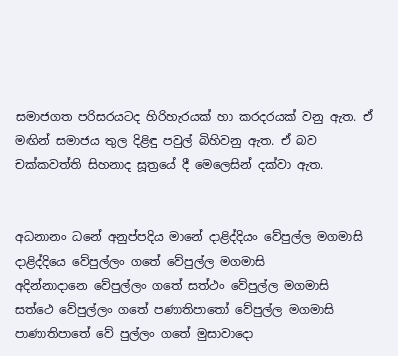සමාජගත පරිසරයටද හිරිහැරයක් හා කරදරයක් වනු ඇත. ඒ මඟින් සමාජය තුල දිළිඳු පවුල් බිහිවනු ඇත. ඒ බව චක්කවත්ති සිහනාද සූත්‍රයේ දී මෙලෙසින් දක්වා ඇත.


අධනානං ධනේ අනුප්පදිය මානේ දාළිද්දියං වේපුල්ල මගමාසි
දාළිද්දියෙ වේපුල්ලං ගතේ වේපුල්ල මගමාසි
අදින්නාදානෙ වේපුල්ලං ගතේ සත්ථං වේපුල්ල මගමාසි
සත්ථෙ වේපුල්ලං ගතේ පණාතිපාතෝ වේපුල්ල මගමාසි
පාණාතිපාතේ වේ පුල්ලං ගතේ මුසාවාදො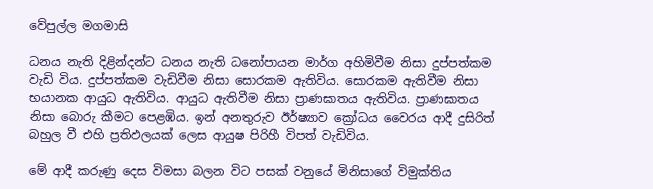වේපුල්ල මගමාසි

ධනය නැති දිළින්දන්ට ධනය නැති ධනෝපායන මාර්ග අහිමිවීම නිසා දුප්පත්කම වැඩි විය. දුප්පත්කම වැඩිවීම නිසා සොරකම ඇතිවිය. සොරකම ඇතිවීම නිසා භයානක ආයුධ ඇතිවිය. ආයුධ ඇතිවීම නිසා ප්‍රාණඝාතය ඇතිවිය. ප්‍රාණඝාතය නිසා බොරු කීමට පෙළඹිය. ඉන් අනතුරුව ඊර්ෂ්‍යාව ක්‍රෝධය වෛරය ආදී දුසිරිත් බහුල වී එහි ප්‍රතිඵලයක් ලෙස ආයුෂ පිරිහී විපත් වැඩිවිය.

මේ ආදී කරුණු දෙස විමසා බලන විට පසක් වනුයේ මිනිසාගේ විමුක්තිය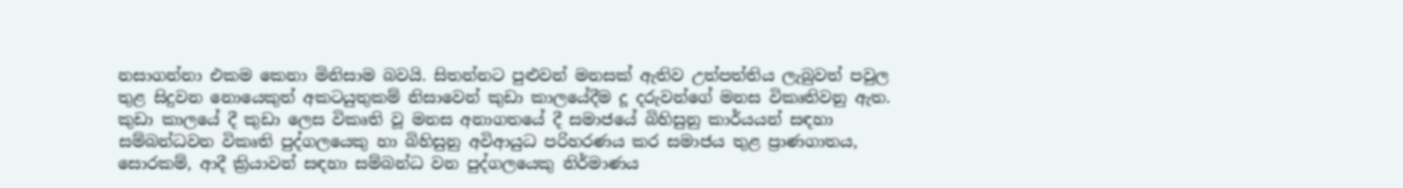නසාගන්නා එකම කෙනා මිනිසාම බවයි. සිතන්නට පුළුවන් මනසක් ඇතිව උත්පත්තිය ලැබුවත් පවුල තුළ සිදුවන නොයෙකුත් අකටයුතුකම් නිසාවෙන් කුඩා කාලයේදීම දූ දරුවන්ගේ මනස විකෘතිවනු ඇත. කුඩා කාලයේ දී කුඩා ලෙස විකෘති වූ මනස අනාගතයේ දී සමාජයේ බිහිසුනු කාර්යයන් සඳහා සම්බන්ධවන විකෘති පුද්ගලයෙකු හා බිහිසුනු අවිආයුධ පරිහරණය කර සමාජය තුළ ප්‍රාණගාතය, සොරකම්, ආදී ක්‍රියාවන් සඳහා සම්බන්ධ වන පුද්ගලයෙකු නිර්මාණය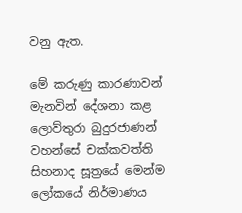වනු ඇත.

මේ කරුණු කාරණාවන් මැනවින් දේශනා කළ ලොව්තුරා බුදුරජාණන් වහන්සේ චක්කවත්ති සිහනාද සූත්‍රයේ මෙන්ම ලෝකයේ නිර්මාණය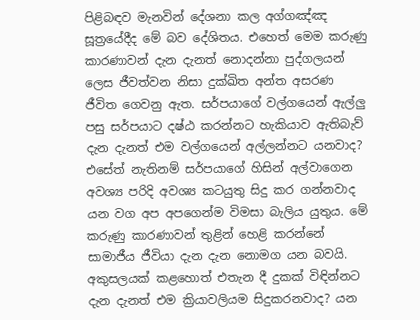පිළිබඳව මැනවින් දේශනා කල අග්ගඤ්ඤ සූත්‍රයේදීද මේ බව දේශිතය. එහෙත් මෙම කරුණු කාරණාවන් දැන දැනත් නොදන්නා පුද්ගලයන් ලෙස ජීවත්වන නිසා දුක්ඛිත අන්ත අසරණ ජීවිත ගෙවනු ඇත. සර්පයාගේ වල්ගයෙන් ඇල්ලු පසු සර්පයාට දෂ්ඨ කරන්නට හැකියාව ඇතිබැව් දැන දැනත් එම වල්ගයෙන් අල්ලන්නට යනවාද? එසේත් නැතිනම් සර්පයාගේ හිසින් අල්වාගෙන අවශ්‍ය පරිදි අවශ්‍ය කටයුතු සිදු කර ගන්නවාද යන වග අප අපගෙන්ම විමසා බැලිය යුතුය. මේ කරුණු කාරණාවන් තුළින් හෙළි කරන්නේ සාමාජීය ජීවියා දැන දැන නොමග යන බවයි. අකුසලයක් කළහොත් එතැන දී දුකක් විඳින්නට දැන දැනත් එම ක්‍රියාවලියම සිදුකරනවාද? යන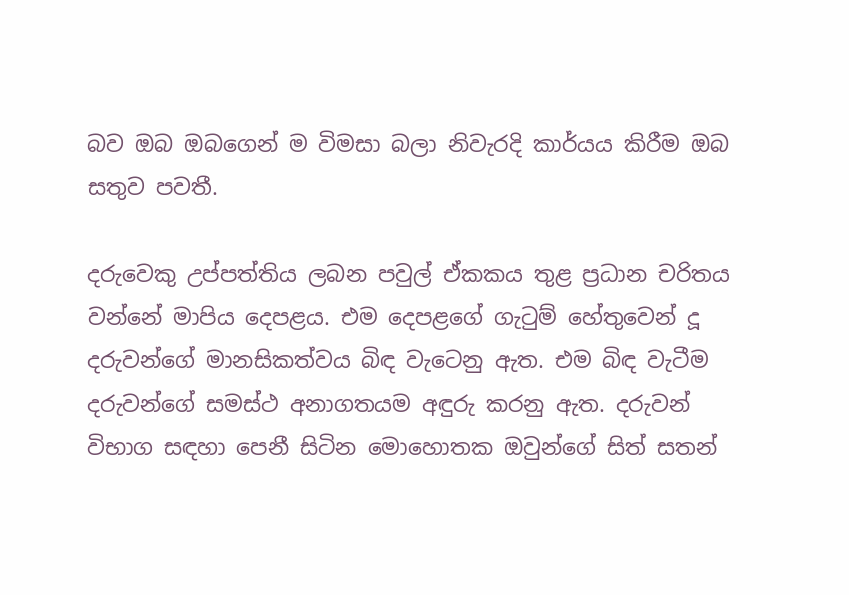බව ඔබ ඔබගෙන් ම විමසා බලා නිවැරදි කාර්යය කිරීම ඔබ සතුව පවතී.

දරුවෙකු උප්පත්තිය ලබන පවුල් ඒකකය තුළ ප්‍රධාන චරිතය වන්නේ මාපිය දෙපළය. එම දෙපළගේ ගැටුම් හේතුවෙන් දූ දරුවන්ගේ මානසිකත්වය බිඳ වැටෙනු ඇත. එම බිඳ වැටීම දරුවන්ගේ සමස්ථ අනාගතයම අඳුරු කරනු ඇත. දරුවන් විභාග සඳහා පෙනී සිටින මොහොතක ඔවුන්ගේ සිත් සතන්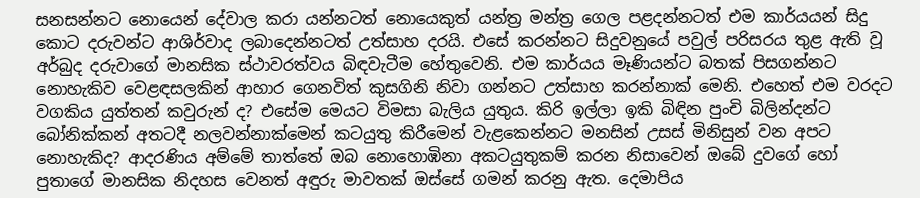සනසන්නට නොයෙන් දේවාල කරා යන්නටත් නොයෙකුත් යන්ත්‍ර මන්ත්‍ර ගෙල පළදන්නටත් එම කාර්යයන් සිදු කොට දරුවන්ට ආශිර්වාද ලබාදෙන්නටත් උත්සාහ දරයි. එසේ කරන්නට සිදුවනුයේ පවුල් පරිසරය තුළ ඇති වූ අර්බුද දරුවාගේ මානසික ස්ථාවරත්වය බිඳවැටීම හේතුවෙනි. එම කාර්යය මෑණියන්ට බතක් පිසගන්නට නොහැකිව වෙළඳසලකින් ආහාර ගෙනවිත් කුසගිනි නිවා ගන්නට උත්සාහ කරන්නාක් මෙනි. එහෙත් එම වරදට වගකිය යුත්තන් කවුරුන් ද? එසේම මෙයට විමසා බැලිය යුතුය. කිරි ඉල්ලා ඉකි බිඳින පුංචි බිලින්දන්ට බෝනික්කන් අතටදී නලවන්නාක්මෙන් කටයුතු කිරීමෙන් වැළකෙන්නට මනසින් උසස් මිනිසුන් වන අපට නොහැකිද? ආදරණිය අම්මේ තාත්තේ ඔබ නොහොඹිනා අකටයුතුකම් කරන නිසාවෙන් ඔබේ දුවගේ හෝ පුතාගේ මානසික නිදහස වෙනත් අඳුරු මාවතක් ඔස්සේ ගමන් කරනු ඇත. දෙමාපිය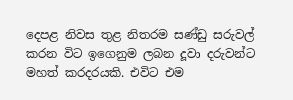දෙපළ නිවස තුළ නිතරම සණ්ඩු සරුවල් කරන විට ඉගෙනුම ලබන දූවා දරුවන්ට මහත් කරදරයකි. එවිට එම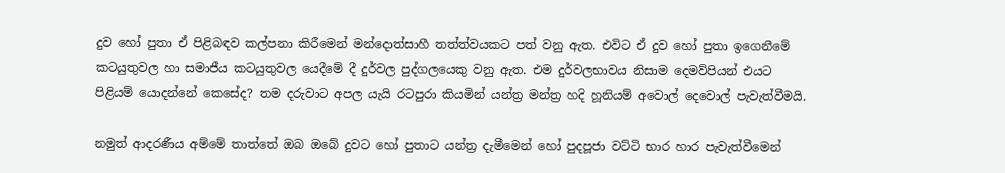දුව හෝ පුතා ඒ පිළිබඳව කල්පනා කිරීමෙන් මන්දොත්සාහී තත්ත්වයකට පත් වනු ඇත. එවිට ඒ දුව හෝ පුතා ඉගෙනීමේ කටයුතුවල හා සමාජීය කටයුතුවල යෙදීමේ දී දුර්වල පුද්ගලයෙකු වනු ඇත. එම දුර්වලභාවය නිසාම දෙමව්පියන් එයට පිළියම් යොදන්නේ කෙසේද? තම දරුවාට අපල යැයි රටපුරා කියමින් යන්ත්‍ර මන්ත්‍ර හදි හූනියම් අවොල් දෙවොල් පැවැත්වීමයි.

නමුත් ආදරණීය අම්මේ තාත්තේ ඔබ ඔබේ දුවට හෝ පුතාට යන්ත්‍ර දැමීමෙන් හෝ පුදපූජා වට්ටි භාර හාර පැවැත්වීමෙන්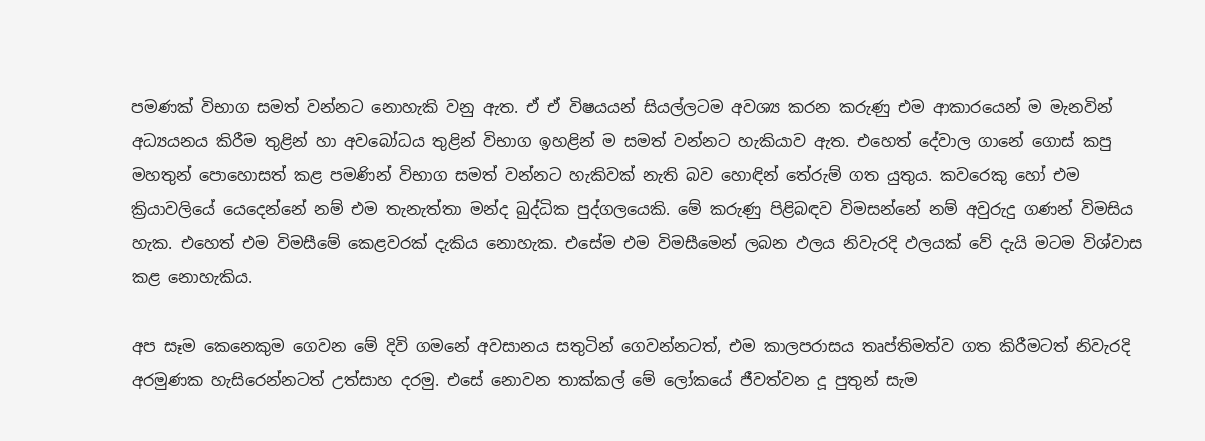පමණක් විභාග සමත් වන්නට නොහැකි වනු ඇත. ඒ ඒ විෂයයන් සියල්ලටම අවශ්‍ය කරන කරුණු එම ආකාරයෙන් ම මැනවින් අධ්‍යයනය කිරීම තුළින් හා අවබෝධය තුළින් විභාග ඉහළින් ම සමත් වන්නට හැකියාව ඇත. එහෙත් දේවාල ගානේ ගොස් කපු මහතුන් පොහොසත් කළ පමණින් විභාග සමත් වන්නට හැකිවක් නැති බව හොඳින් තේරුම් ගත යුතුය. කවරෙකු හෝ එම ක්‍රියාවලියේ යෙදෙන්නේ නම් එම තැනැත්තා මන්ද බුද්ධික පුද්ගලයෙකි. මේ කරුණු පිළිබඳව විමසන්නේ නම් අවුරුදු ගණන් විමසිය හැක. එහෙත් එම විමසීමේ කෙළවරක් දැකිය නොහැක. එසේම එම විමසීමෙන් ලබන ඵලය නිවැරදි ඵලයක් වේ දැයි මටම විශ්වාස කළ නොහැකිය.

අප සෑම කෙනෙකුම ගෙවන මේ දිවි ගමනේ අවසානය සතුටින් ගෙවන්නටත්, එම කාලපරාසය තෘප්තිමත්ව ගත කිරීමටත් නිවැරදි අරමුණක හැසිරෙන්නටත් උත්සාහ දරමු. එසේ නොවන තාක්කල් මේ ලෝකයේ ජීවත්වන දූ පුතුන් සැම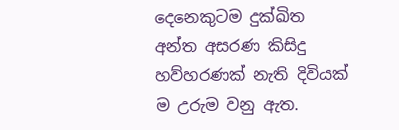දෙනෙකුටම දුක්ඛිත අන්ත අසරණ කිසිදු හව්හරණක් නැති දිවියක් ම උරුම වනු ඇත.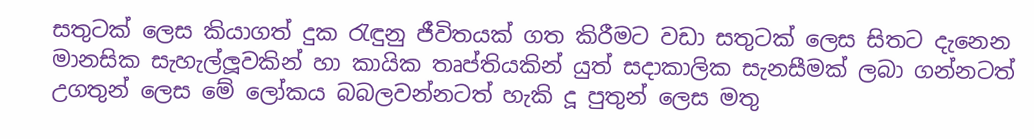සතුටක් ලෙස කියාගත් දුක රැඳුනු ජීවිතයක් ගත කිරීමට වඩා සතුටක් ලෙස සිතට දැනෙන මානසික සැහැල්ලූවකින් හා කායික තෘප්තියකින් යුත් සදාකාලික සැනසීමක් ලබා ගන්නටත් උගතුන් ලෙස මේ ලෝකය බබලවන්නටත් හැකි දූ පුතුන් ලෙස මතු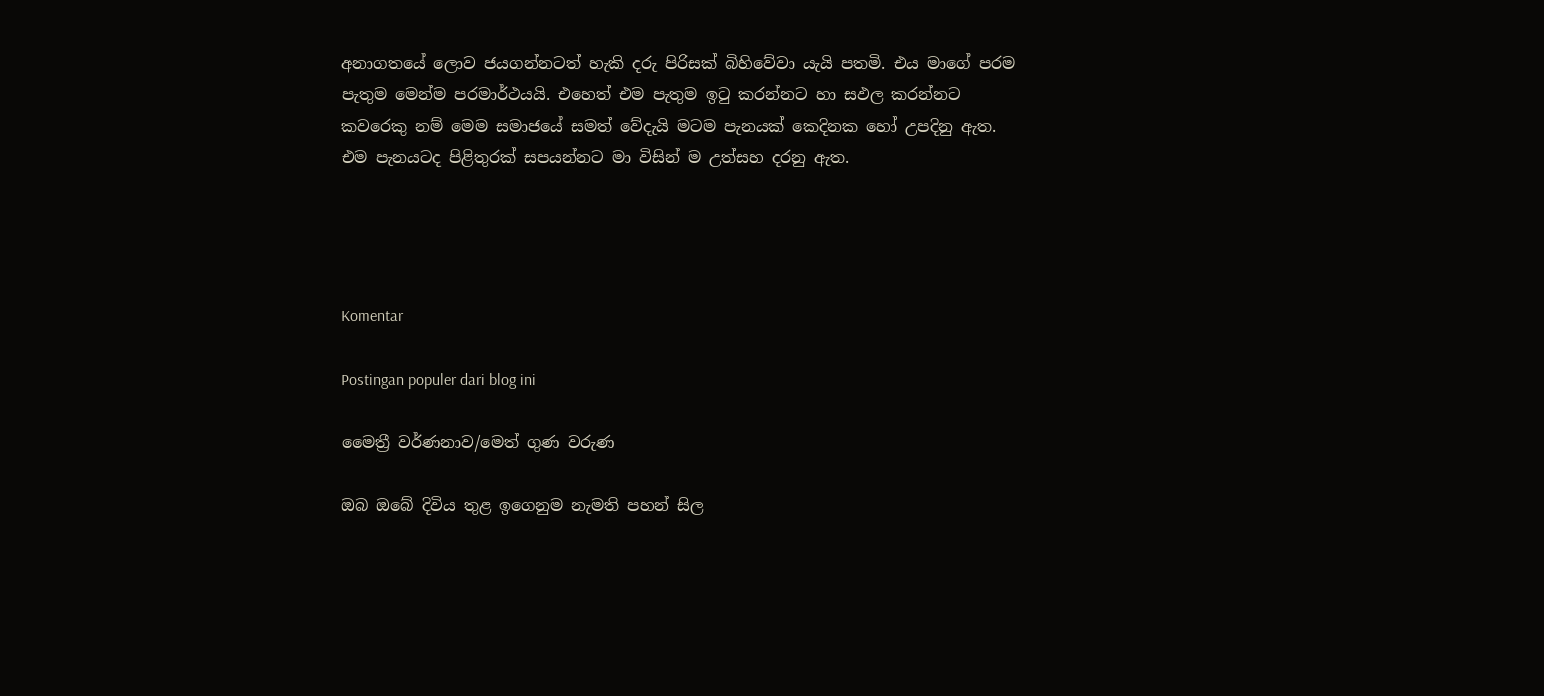අනාගතයේ ලොව ජයගන්නටත් හැකි දරු පිරිසක් බිහිවේවා යැයි පතමි. එය මාගේ පරම පැතුම මෙන්ම පරමාර්ථයයි. එහෙත් එම පැතුම ඉටු කරන්නට හා සඵල කරන්නට කවරෙකු නම් මෙම සමාජයේ සමත් වේදැයි මටම පැනයක් කෙදිනක හෝ උපදිනු ඇත. එම පැනයටද පිළිතුරක් සපයන්නට මා විසින් ම උත්සහ දරනු ඇත.




Komentar

Postingan populer dari blog ini

මෛත්‍රී වර්ණනාව/මෙත් ගුණ වරුණ

ඔබ ඔබේ දිවිය තුළ ඉගෙනුම නැමති පහන් සිල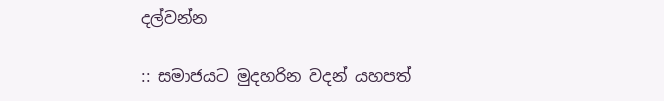දල්වන්න

:: සමාජයට මුදහරින වදන් යහපත්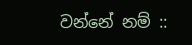වන්නේ නම් ::